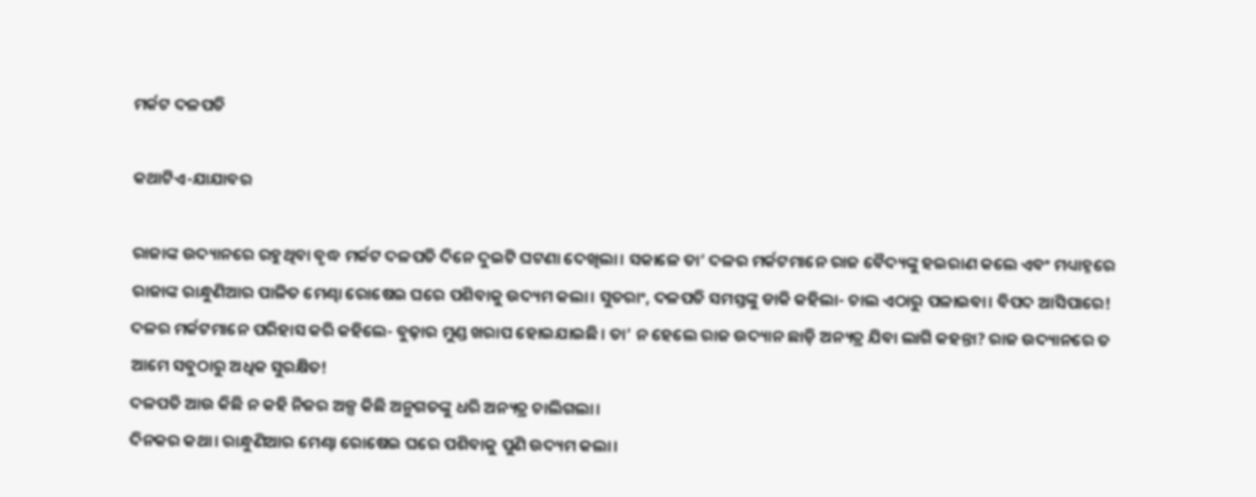ମର୍କଟ ଦଳପତି

କଥାଟିଏ-ଯାଯାବର

ରାଜାଙ୍କ ଉଦ୍ୟାନରେ ରହୁଥିବା ବୃଦ୍ଧ ମର୍କଟ ଦଳପତି ଦିନେ ଦୁଇଟି ଘଟଣା ଦେଖିଲା। ସକାଳେ ତା’ ଦଳର ମର୍କଟମାନେ ରାଜ ବୈଦ୍ୟଙ୍କୁ ହଇରାଣ କଲେ ଏବଂ ମଧ୍ୟାହ୍ନରେ ରାଜାଙ୍କ ରାନ୍ଧୁଣିଆର ପାଳିତ ମେଣ୍ଢା ରୋଷେଇ ଘରେ ପଶିବାକୁ ଉଦ୍ୟମ କଲା। ସୁତରାଂ, ଦଳପତି ସମସ୍ତଙ୍କୁ ଡାକି କହିଲା- ଚାଲ ଏଠାରୁ ପଳାଇବା। ବିପଦ ଆସିପାରେ! ଦଳର ମର୍କଟମାନେ ପରିହାସ କରି କହିଲେ- ବୁଢ଼ାର ମୁଣ୍ଡ ଖରାପ ହୋଇଯାଇଛି। ତା’ ନ ହେଲେ ରାଜ ଉଦ୍ୟାନ ଛାଡ଼ି ଅନ୍ୟତ୍ର ଯିବା ଲାଗି କହନ୍ତା? ରାଜ ଉଦ୍ୟାନରେ ତ ଆମେ ସବୁଠାରୁ ଅଧିକ ସୁରକ୍ଷିତ!
ଦଳପତି ଆଉ କିଛି ନ କହି ନିଜର ଅଳ୍ପ କିଛି ଅନୁଗତଙ୍କୁ ଧରି ଅନ୍ୟତ୍ର ଚାଲିଗଲା।
ଦିନକର କଥା। ରାନ୍ଧୁଣିଆର ମେଣ୍ଢା ରୋଷେଇ ଘରେ ପଶିବାକୁ ପୁଣି ଉଦ୍ୟମ କଲା।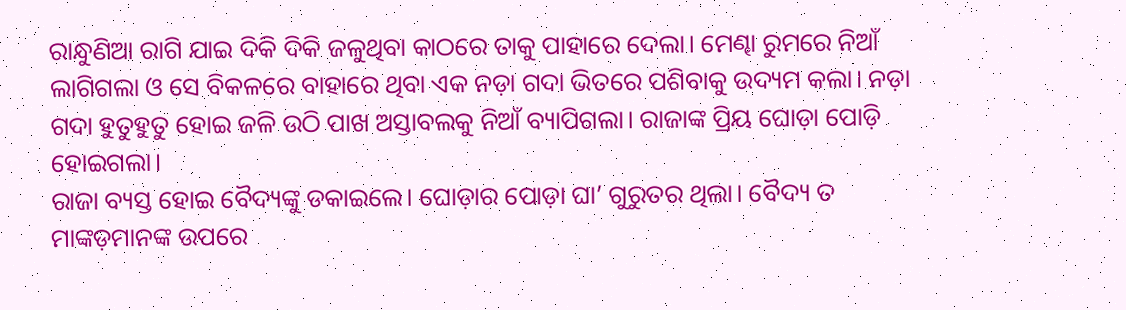ରାନ୍ଧୁଣିଆ ରାଗି ଯାଇ ଦିକି ଦିକି ଜଳୁଥିବା କାଠରେ ତାକୁ ପାହାରେ ଦେଲା। ମେଣ୍ଢା ରୁମରେ ନିଆଁ ଲାଗିଗଲା ଓ ସେ ବିକଳରେ ବାହାରେ ଥିବା ଏକ ନଡ଼ା ଗଦା ଭିତରେ ପଶିବାକୁ ଉଦ୍ୟମ କଲା। ନଡ଼ା ଗଦା ହୁତୁହୁତୁ ହୋଇ ଜଳି ଉଠି ପାଖ ଅସ୍ତାବଲକୁ ନିଆଁ ବ୍ୟାପିଗଲା। ରାଜାଙ୍କ ପ୍ରିୟ ଘୋଡ଼ା ପୋଡ଼ି ହୋଇଗଲା।
ରାଜା ବ୍ୟସ୍ତ ହୋଇ ବୈଦ୍ୟଙ୍କୁ ଡକାଇଲେ। ଘୋଡ଼ାର ପୋଡ଼ା ଘା’ ଗୁରୁତର ଥିଲା। ବୈଦ୍ୟ ତ ମାଙ୍କଡ଼ମାନଙ୍କ ଉପରେ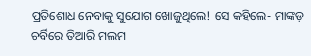ପ୍ରତିଶୋଧ ନେବାକୁ ସୁଯୋଗ ଖୋଜୁଥିଲେ! ସେ କହିଲେ- ମାଙ୍କଡ଼ ଚର୍ବିରେ ତିଆରି ମଲମ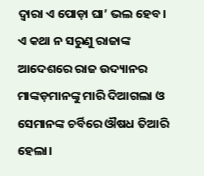ଦ୍ବାରା ଏ ପୋଡ଼ା ଘା’ ଭଲ ହେବ।
ଏ କଥା ନ ସରୁଣୁ ରାଜାଙ୍କ ଆଦେଶରେ ରାଜ ଉଦ୍ୟାନର ମାଙ୍କଡ଼ମାନଙ୍କୁ ମାରି ଦିଆଗଲା ଓ ସେମାନଙ୍କ ଚର୍ବିରେ ଔଷଧ ତିଆରି ହେଲା।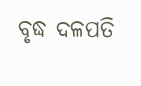ବୃଦ୍ଧ ଦଳପତି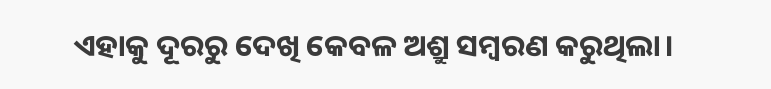ଏହାକୁ ଦୂରରୁ ଦେଖି କେବଳ ଅଶ୍ରୁ ସମ୍ବରଣ କରୁଥିଲା।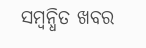ସମ୍ବନ୍ଧିତ ଖବର